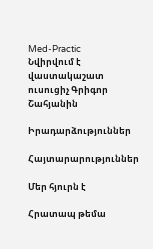Med-Practic
Նվիրվում է վաստակաշատ ուսուցիչ Գրիգոր Շահյանին

Իրադարձություններ

Հայտարարություններ

Մեր հյուրն է

Հրատապ թեմա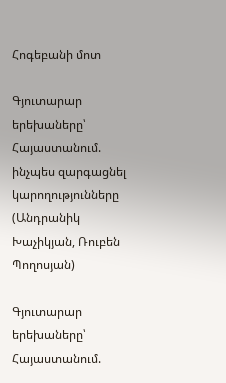Հոգեբանի մոտ

Գյուտարար երեխաները՝ Հայաստանում. ինչպես զարգացնել կարողությունները (Անդրանիկ Խաչիկյան, Ռուբեն Պողոսյան)

Գյուտարար երեխաները՝ Հայաստանում.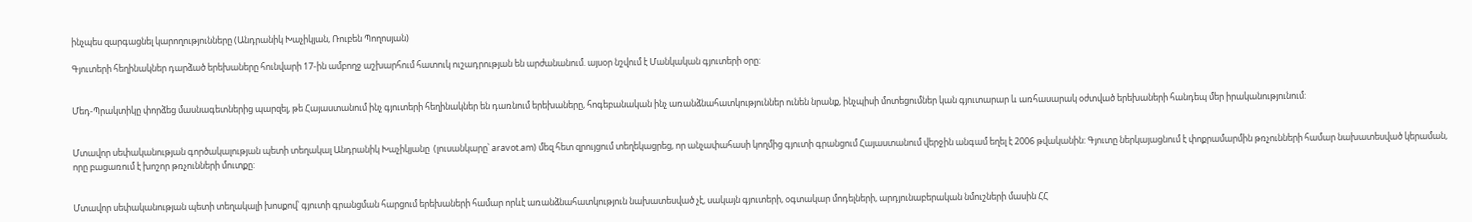ինչպես զարգացնել կարողությունները (Անդրանիկ Խաչիկյան, Ռուբեն Պողոսյան)

Գյուտերի հեղինակներ դարձած երեխաները հունվարի 17-ին ամբողջ աշխարհում հատուկ ուշադրության են արժանանում. այսօր նշվում է Մանկական գյուտերի օրը:


Մեդ-Պրակտիկը փորձեց մասնագետներից պարզել, թե Հայաստանում ինչ գյուտերի հեղինակներ են դառնում երեխաները, հոգեբանական ինչ առանձնահատկություններ ունեն նրանք, ինչպիսի մոտեցումներ կան գյուտարար և առհասարակ օժտված երեխաների հանդեպ մեր իրականությունում:


Մտավոր սեփականության գործակալության պետի տեղակալ Անդրանիկ Խաչիկյանը  (լուսանկարը՝ aravot.am) մեզ հետ զրույցում տեղեկացրեց, որ անչափահասի կողմից գյուտի գրանցում Հայաստանում վերջին անգամ եղել է 2006 թվականին: Գյուտը ներկայացնում է փոքրամարմին թռչունների համար նախատեսված կերաման, որը բացառում է խոշոր թռչունների մուտքը:


Մտավոր սեփականության պետի տեղակալի խոսքով՝ գյուտի գրանցման հարցում երեխաների համար որևէ առանձնահատկություն նախատեսված չէ, սակայն գյուտերի, օգտակար մոդելների, արդյունաբերական նմուշների մասին ՀՀ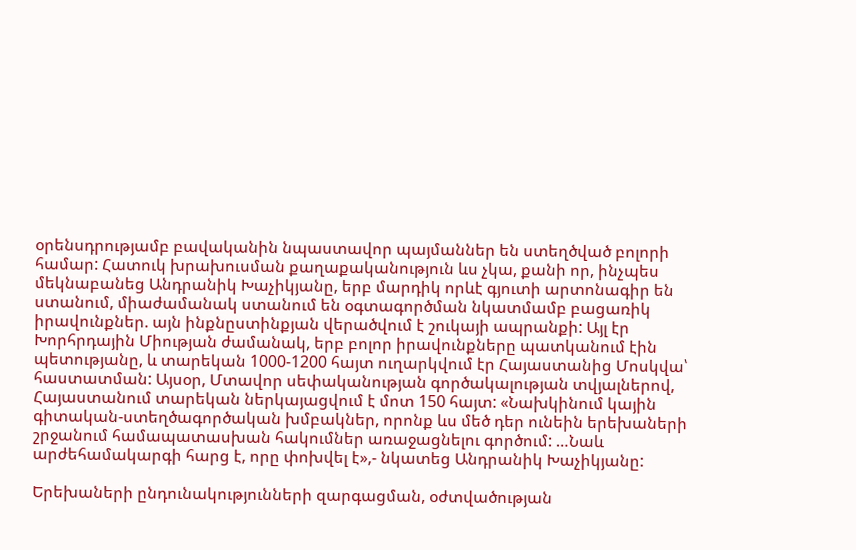օրենսդրությամբ բավականին նպաստավոր պայմաններ են ստեղծված բոլորի համար: Հատուկ խրախուսման քաղաքականություն ևս չկա, քանի որ, ինչպես մեկնաբանեց Անդրանիկ Խաչիկյանը, երբ մարդիկ որևէ գյուտի արտոնագիր են ստանում, միաժամանակ ստանում են օգտագործման նկատմամբ բացառիկ իրավունքներ. այն ինքնըստինքյան վերածվում է շուկայի ապրանքի: Այլ էր Խորհրդային Միության ժամանակ, երբ բոլոր իրավունքները պատկանում էին պետությանը, և տարեկան 1000-1200 հայտ ուղարկվում էր Հայաստանից Մոսկվա՝ հաստատման: Այսօր, Մտավոր սեփականության գործակալության տվյալներով, Հայաստանում տարեկան ներկայացվում է մոտ 150 հայտ: «Նախկինում կային գիտական-ստեղծագործական խմբակներ, որոնք ևս մեծ դեր ունեին երեխաների շրջանում համապատասխան հակումներ առաջացնելու գործում: …Նաև արժեհամակարգի հարց է, որը փոխվել է»,- նկատեց Անդրանիկ Խաչիկյանը:

Երեխաների ընդունակությունների զարգացման, օժտվածության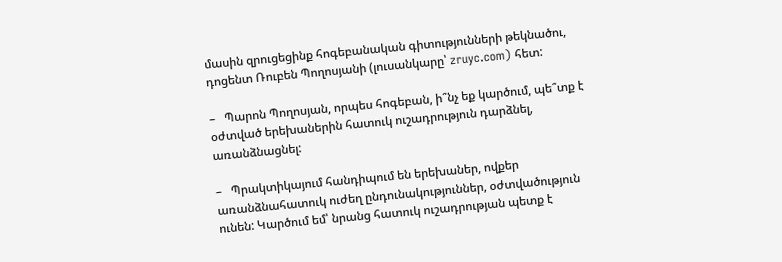մասին զրուցեցինք հոգեբանական գիտությունների թեկնածու, դոցենտ Ռուբեն Պողոսյանի (լուսանկարը՝ zruyc.com) հետ:

–   Պարոն Պողոսյան, որպես հոգեբան, ի՞նչ եք կարծում, պե՞տք է օժտված երեխաներին հատուկ ուշադրություն դարձնել, առանձնացնել:

–   Պրակտիկայում հանդիպում են երեխաներ, ովքեր առանձնահատուկ ուժեղ ընդունակություններ, օժտվածություն ունեն: Կարծում եմ՝ նրանց հատուկ ուշադրության պետք է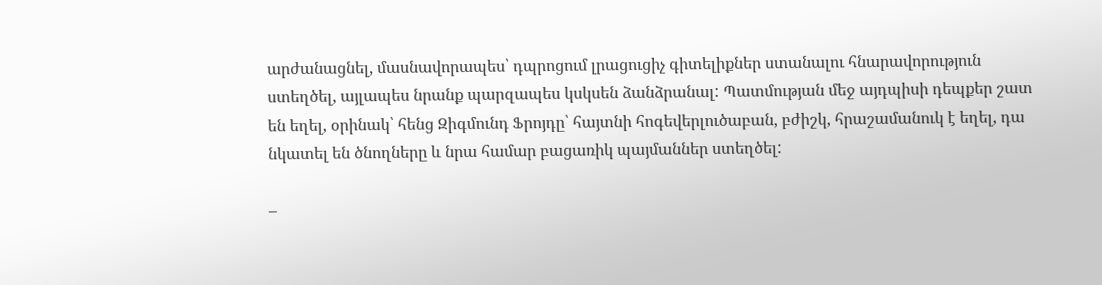արժանացնել, մասնավորապես՝ դպրոցում լրացուցիչ գիտելիքներ ստանալու հնարավորություն ստեղծել, այլապես նրանք պարզապես կսկսեն ձանձրանալ: Պատմության մեջ այդպիսի դեպքեր շատ են եղել, օրինակ՝ հենց Զիգմունդ Ֆրոյդը՝ հայտնի հոգեվերլուծաբան, բժիշկ, հրաշամանուկ է եղել, դա նկատել են ծնողները և նրա համար բացառիկ պայմաններ ստեղծել:

–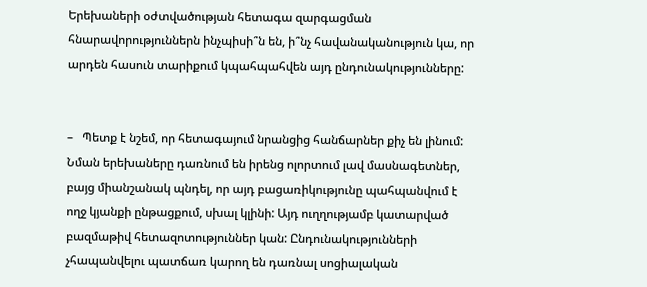Երեխաների օժտվածության հետագա զարգացման հնարավորություններն ինչպիսի՞ն են, ի՞նչ հավանականություն կա, որ արդեն հասուն տարիքում կպահպահվեն այդ ընդունակությունները:


–   Պետք է նշեմ, որ հետագայում նրանցից հանճարներ քիչ են լինում: Նման երեխաները դառնում են իրենց ոլորտում լավ մասնագետներ, բայց միանշանակ պնդել, որ այդ բացառիկությունը պահպանվում է ողջ կյանքի ընթացքում, սխալ կլինի: Այդ ուղղությամբ կատարված բազմաթիվ հետազոտություններ կան: Ընդունակությունների չհապանվելու պատճառ կարող են դառնալ սոցիալական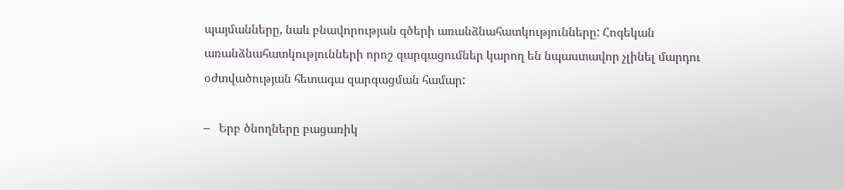պայմանները, նաև բնավորության գծերի առանձնահատկությունները: Հոգեկան առանձնահատկությունների որոշ զարգացումներ կարող են նպաստավոր չլինել մարդու օժտվածության հետագա զարգացման համար:

–   Երբ ծնողները բացառիկ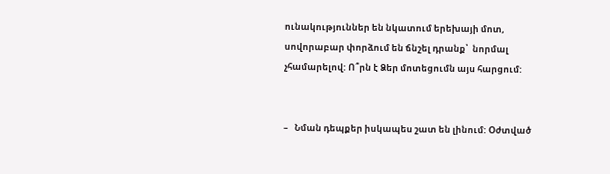ունակություններ են նկատում երեխայի մոտ, սովորաբար փորձում են ճնշել դրանք՝  նորմալ չհամարելով: Ո՞րն է Ձեր մոտեցումն այս հարցում:


–   Նման դեպքեր իսկապես շատ են լինում: Օժտված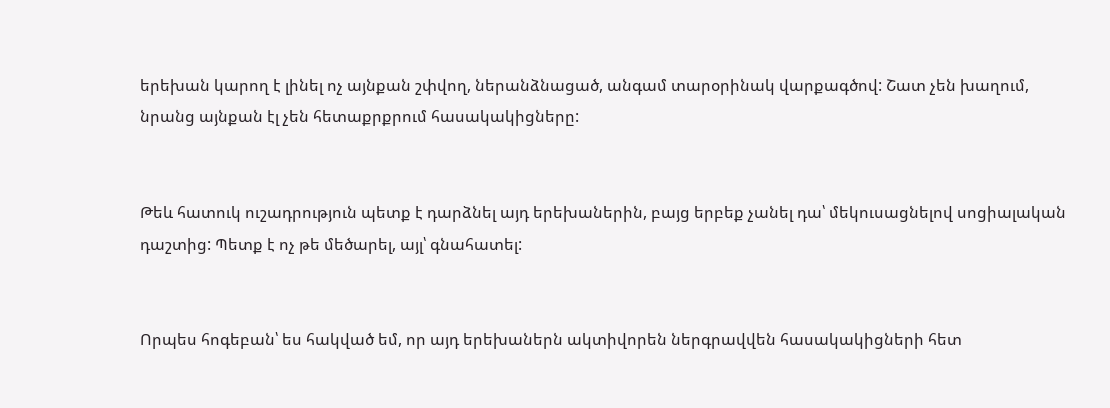երեխան կարող է լինել ոչ այնքան շփվող, ներանձնացած, անգամ տարօրինակ վարքագծով: Շատ չեն խաղում, նրանց այնքան էլ չեն հետաքրքրում հասակակիցները:


Թեև հատուկ ուշադրություն պետք է դարձնել այդ երեխաներին, բայց երբեք չանել դա՝ մեկուսացնելով սոցիալական դաշտից: Պետք է ոչ թե մեծարել, այլ՝ գնահատել:


Որպես հոգեբան՝ ես հակված եմ, որ այդ երեխաներն ակտիվորեն ներգրավվեն հասակակիցների հետ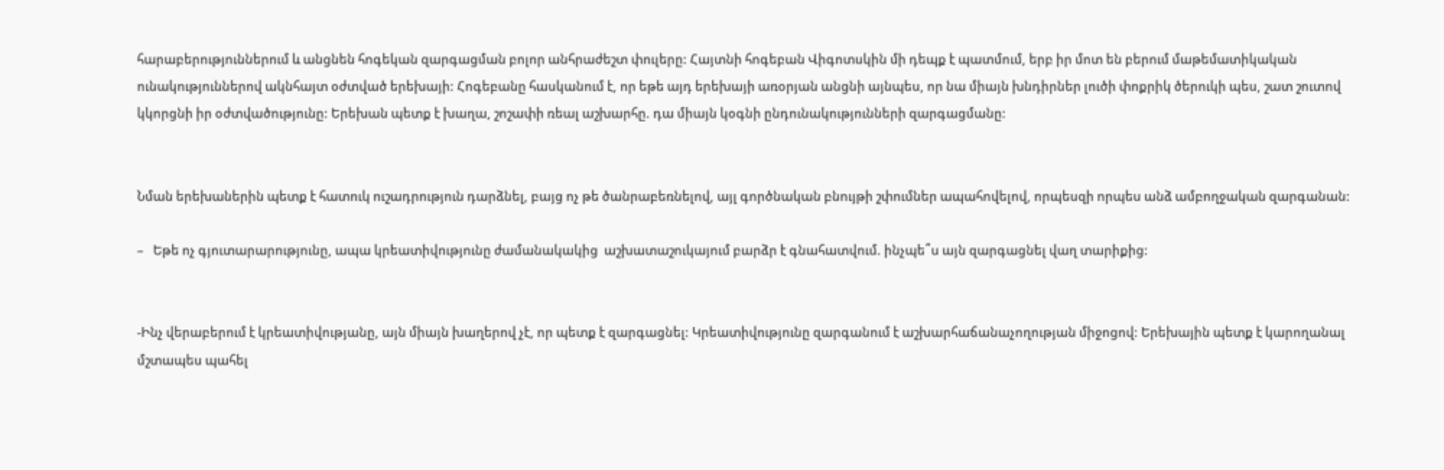հարաբերություններում և անցնեն հոգեկան զարգացման բոլոր անհրաժեշտ փուլերը: Հայտնի հոգեբան Վիգոտսկին մի դեպք է պատմում, երբ իր մոտ են բերում մաթեմատիկական ունակություններով ակնհայտ օժտված երեխայի: Հոգեբանը հասկանում է, որ եթե այդ երեխայի առօրյան անցնի այնպես, որ նա միայն խնդիրներ լուծի փոքրիկ ծերուկի պես, շատ շուտով կկորցնի իր օժտվածությունը: Երեխան պետք է խաղա, շոշափի ռեալ աշխարհը. դա միայն կօգնի ընդունակությունների զարգացմանը:


Նման երեխաներին պետք է հատուկ ուշադրություն դարձնել, բայց ոչ թե ծանրաբեռնելով, այլ գործնական բնույթի շփումներ ապահովելով, որպեսզի որպես անձ ամբողջական զարգանան:

–   Եթե ոչ գյուտարարությունը, ապա կրեատիվությունը ժամանակակից  աշխատաշուկայում բարձր է գնահատվում. ինչպե՞ս այն զարգացնել վաղ տարիքից:


-Ինչ վերաբերում է կրեատիվությանը, այն միայն խաղերով չէ, որ պետք է զարգացնել: Կրեատիվությունը զարգանում է աշխարհաճանաչողության միջոցով: Երեխային պետք է կարողանալ մշտապես պահել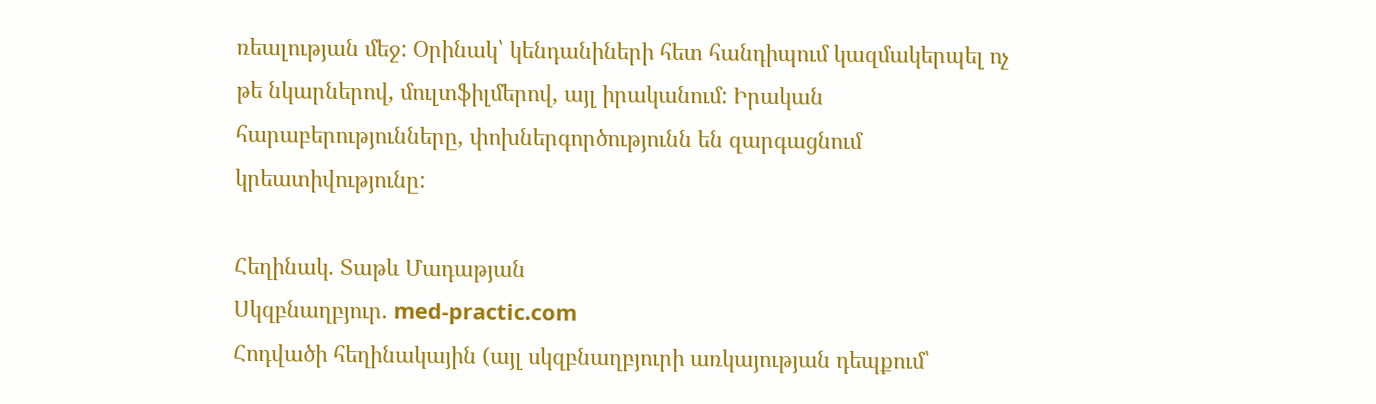ռեալության մեջ: Օրինակ՝ կենդանիների հետ հանդիպում կազմակերպել ոչ թե նկարներով, մուլտֆիլմերով, այլ իրականում: Իրական հարաբերությունները, փոխներգործությունն են զարգացնում կրեատիվությունը:

Հեղինակ. Տաթև Մադաթյան
Սկզբնաղբյուր. med-practic.com
Հոդվածի հեղինակային (այլ սկզբնաղբյուրի առկայության դեպքում՝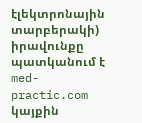էլեկտրոնային տարբերակի) իրավունքը պատկանում է med-practic.com կայքին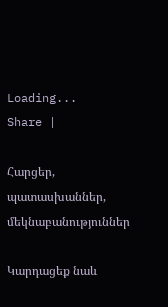Loading...
Share |

Հարցեր, պատասխաններ, մեկնաբանություններ

Կարդացեք նաև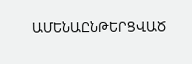ԱՄԵՆԱԸՆԹԵՐՑՎԱԾ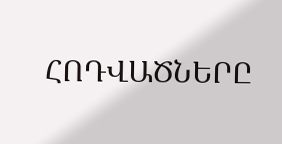ՀՈԴՎԱԾՆԵՐԸ